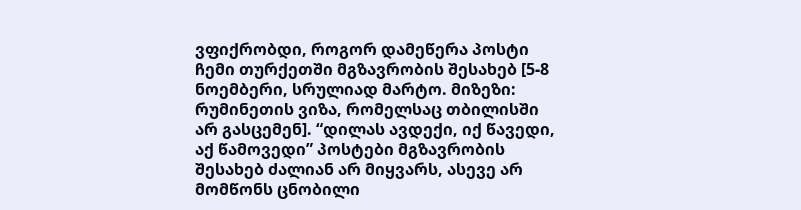ვფიქრობდი, როგორ დამეწერა პოსტი ჩემი თურქეთში მგზავრობის შესახებ [5-8 ნოემბერი, სრულიად მარტო. მიზეზი: რუმინეთის ვიზა, რომელსაც თბილისში არ გასცემენ]. “დილას ავდექი, იქ წავედი, აქ წამოვედი” პოსტები მგზავრობის შესახებ ძალიან არ მიყვარს, ასევე არ მომწონს ცნობილი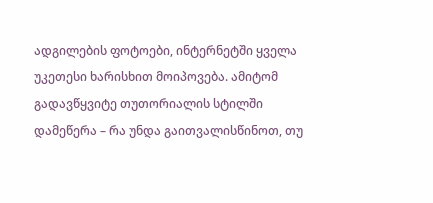ადგილების ფოტოები, ინტერნეტში ყველა უკეთესი ხარისხით მოიპოვება. ამიტომ გადავწყვიტე თუთორიალის სტილში დამეწერა – რა უნდა გაითვალისწინოთ, თუ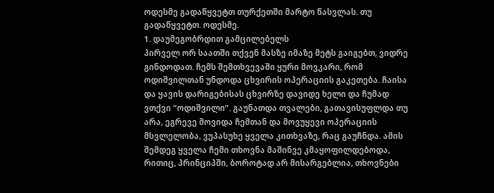ოდესმე გადაწყვეტთ თურქეთში მარტო წასვლას. თუ გადაწყვეტთ. ოდესმე.
1. დაუმეგობრდით გამცილებელს
პირველ ორ საათში თქვენ მასზე იმაზე მეტს გაიგებთ, ვიდრე გინდოდათ. ჩემს შემთხვევაში ყური მოვკარი, რომ ოდიშვილთან უნდოდა ცხვირის ოპერაციის გაკეთება. ჩაისა და ყავის დარიგებისას ცხვირზე დავიდე ხელი და ჩუმად ვთქვი “ოდიშვილი”. გაუნათდა თვალები, გათავისუფლდა თუ არა, ეგრევე მოვიდა ჩემთან და მოვუყევი ოპერაციის მსვლელობა, ვუპასუხე ყველა კითხვაზე, რაც გაუჩნდა. ამის შემდეგ ყველა ჩემი თხოვნა მაშინვე კმაყოფილდებოდა, რითიც, პრინციპში, ბოროტად არ მისარგებლია, თხოვნები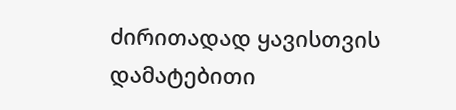ძირითადად ყავისთვის დამატებითი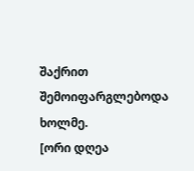შაქრით შემოიფარგლებოდა ხოლმე.
[ორი დღეა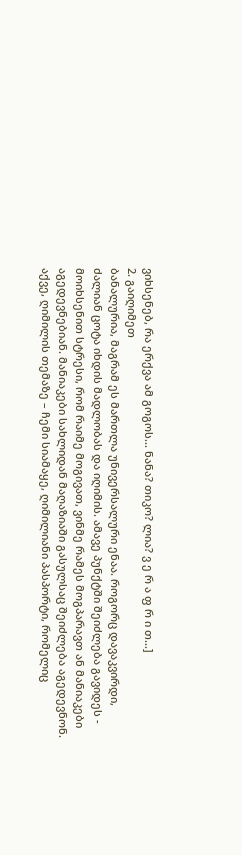ვიხსენებ, რა ერქვა ამ გოგოს... ნანა? თიკო? ლია? ვ ე რ ა ფ რ ი თ...]
2. გაიღიმეთ
ბანალურია, მაგრამ ეს მართლა უნივერსალური ენაა. როგორც დავაკვირდი, ძალიან ცოტა იხდის მადლობას და იღიმის. ამავე პუნქტში შეიძლება გავიდეს -
მოიხსენით სტრესი, რომ რაიმე მოგივათ, ვინმე რამეს მოგპარავთ ან მანიაკები აგედევნებიან. მანიაკები სახლიდან მაღაზიაში გასულსაც შეიძლება აგედევნონ.
აქვე, ღიმილის თემაზე – ჩემი სიამაყე, ღიმილიანი პასპორტი, რომელიც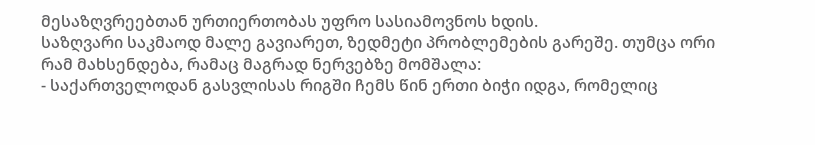მესაზღვრეებთან ურთიერთობას უფრო სასიამოვნოს ხდის.
საზღვარი საკმაოდ მალე გავიარეთ, ზედმეტი პრობლემების გარეშე. თუმცა ორი რამ მახსენდება, რამაც მაგრად ნერვებზე მომშალა:
- საქართველოდან გასვლისას რიგში ჩემს წინ ერთი ბიჭი იდგა, რომელიც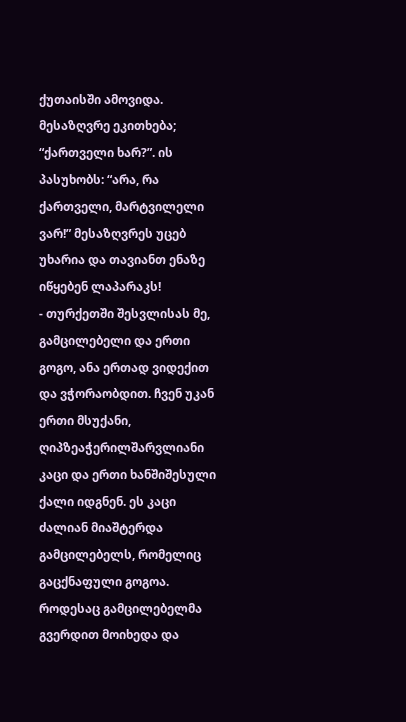ქუთაისში ამოვიდა. მესაზღვრე ეკითხება; “ქართველი ხარ?”. ის პასუხობს: “არა, რა ქართველი, მარტვილელი ვარ!” მესაზღვრეს უცებ უხარია და თავიანთ ენაზე იწყებენ ლაპარაკს!
- თურქეთში შესვლისას მე, გამცილებელი და ერთი გოგო, ანა ერთად ვიდექით და ვჭორაობდით. ჩვენ უკან ერთი მსუქანი, ღიპზეაჭერილშარვლიანი კაცი და ერთი ხანშიშესული ქალი იდგნენ. ეს კაცი ძალიან მიაშტერდა გამცილებელს, რომელიც გაცქნაფული გოგოა. როდესაც გამცილებელმა გვერდით მოიხედა და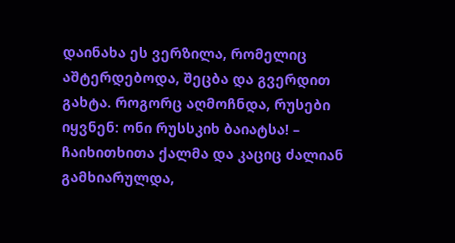დაინახა ეს ვერზილა, რომელიც აშტერდებოდა, შეცბა და გვერდით გახტა. როგორც აღმოჩნდა, რუსები იყვნენ: ონი რუსსკიხ ბაიატსა! – ჩაიხითხითა ქალმა და კაციც ძალიან გამხიარულდა,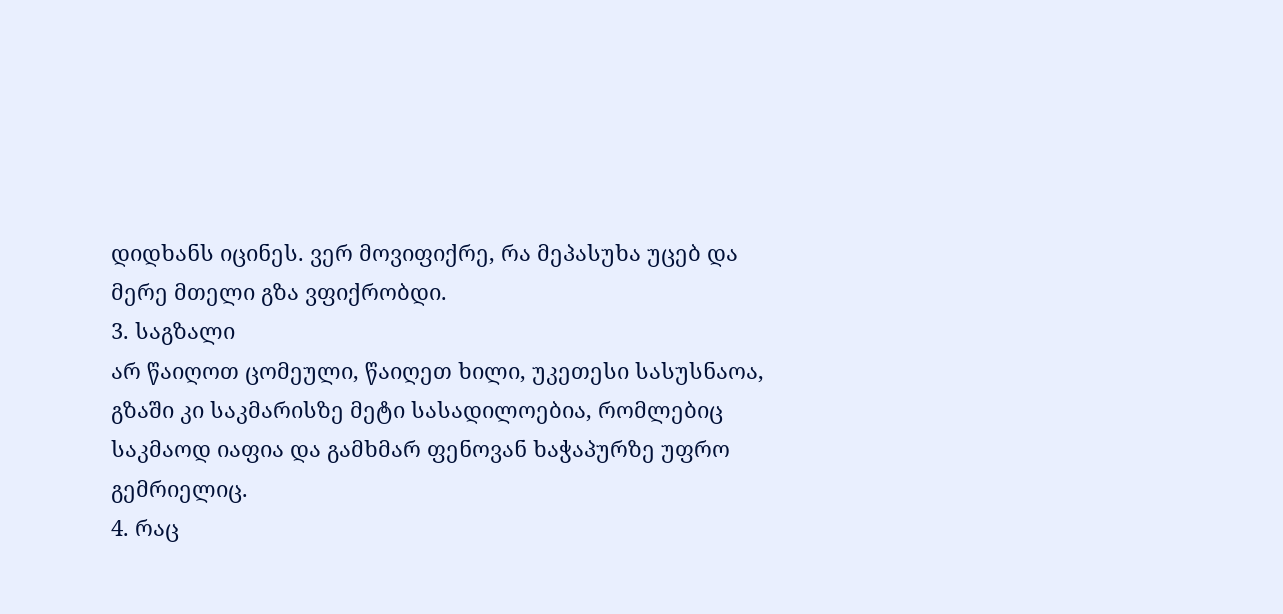დიდხანს იცინეს. ვერ მოვიფიქრე, რა მეპასუხა უცებ და მერე მთელი გზა ვფიქრობდი.
3. საგზალი
არ წაიღოთ ცომეული, წაიღეთ ხილი, უკეთესი სასუსნაოა, გზაში კი საკმარისზე მეტი სასადილოებია, რომლებიც საკმაოდ იაფია და გამხმარ ფენოვან ხაჭაპურზე უფრო გემრიელიც.
4. რაც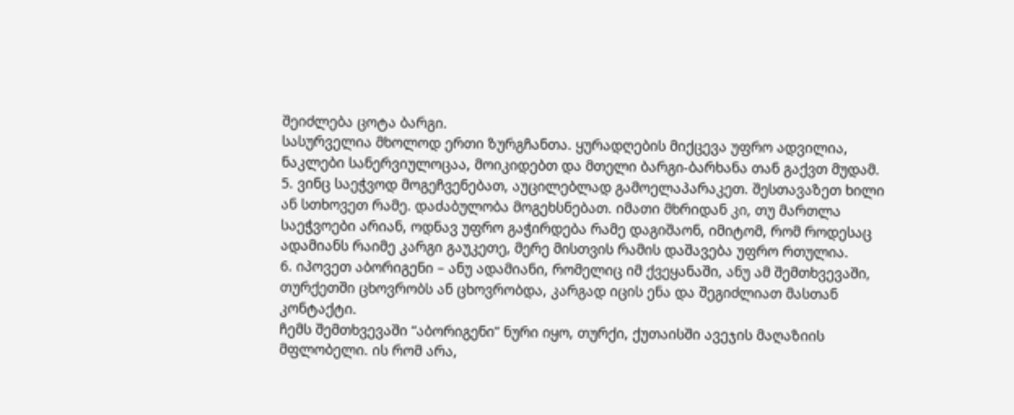შეიძლება ცოტა ბარგი.
სასურველია მხოლოდ ერთი ზურგჩანთა. ყურადღების მიქცევა უფრო ადვილია, ნაკლები სანერვიულოცაა, მოიკიდებთ და მთელი ბარგი-ბარხანა თან გაქვთ მუდამ.
5. ვინც საეჭვოდ მოგეჩვენებათ, აუცილებლად გამოელაპარაკეთ. შესთავაზეთ ხილი ან სთხოვეთ რამე. დაძაბულობა მოგეხსნებათ. იმათი მხრიდან კი, თუ მართლა საეჭვოები არიან, ოდნავ უფრო გაჭირდება რამე დაგიშაონ, იმიტომ, რომ როდესაც ადამიანს რაიმე კარგი გაუკეთე, მერე მისთვის რამის დაშავება უფრო რთულია.
6. იპოვეთ აბორიგენი – ანუ ადამიანი, რომელიც იმ ქვეყანაში, ანუ ამ შემთხვევაში, თურქეთში ცხოვრობს ან ცხოვრობდა, კარგად იცის ენა და შეგიძლიათ მასთან კონტაქტი.
ჩემს შემთხვევაში “აბორიგენი” ნური იყო, თურქი, ქუთაისში ავეჯის მაღაზიის მფლობელი. ის რომ არა,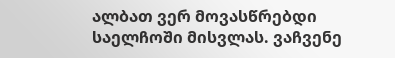ალბათ ვერ მოვასწრებდი საელჩოში მისვლას. ვაჩვენე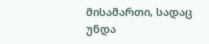მისამართი, სადაც უნდა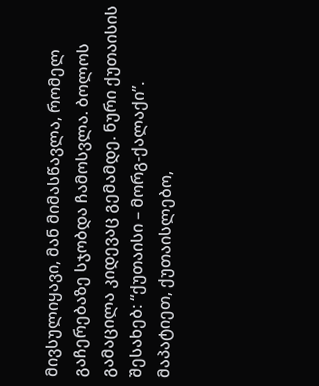მივსულიყავი, მან მიმასწავლა, რომელ გაჩერებაზე სჯობდა ჩამოსვლა. ბოლოს გამაცილა კიდევაც გემამდე. ნური ქუთაისის შესახებ: “ქუთაისი – მორგ-ქალაქი”. მაპატიეთ, ქუთაისლებო,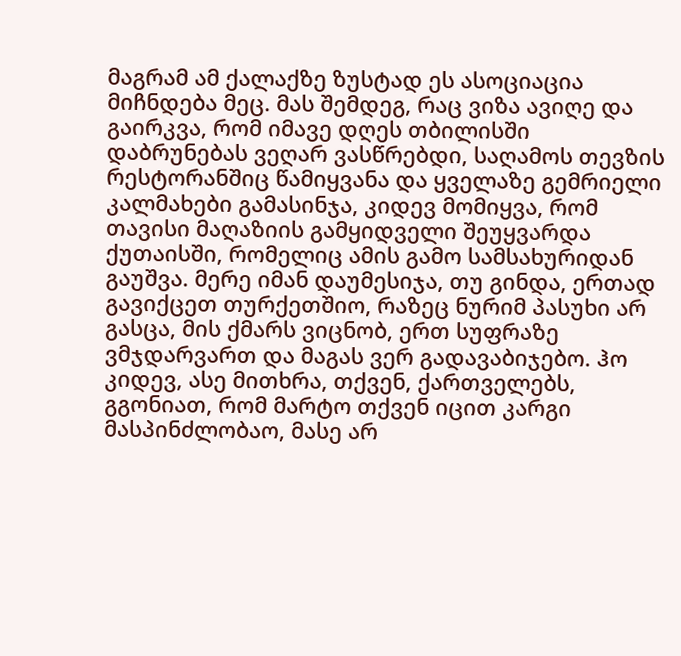მაგრამ ამ ქალაქზე ზუსტად ეს ასოციაცია მიჩნდება მეც. მას შემდეგ, რაც ვიზა ავიღე და გაირკვა, რომ იმავე დღეს თბილისში დაბრუნებას ვეღარ ვასწრებდი, საღამოს თევზის რესტორანშიც წამიყვანა და ყველაზე გემრიელი კალმახები გამასინჯა, კიდევ მომიყვა, რომ თავისი მაღაზიის გამყიდველი შეუყვარდა ქუთაისში, რომელიც ამის გამო სამსახურიდან გაუშვა. მერე იმან დაუმესიჯა, თუ გინდა, ერთად გავიქცეთ თურქეთშიო, რაზეც ნურიმ პასუხი არ გასცა, მის ქმარს ვიცნობ, ერთ სუფრაზე ვმჯდარვართ და მაგას ვერ გადავაბიჯებო. ჰო კიდევ, ასე მითხრა, თქვენ, ქართველებს, გგონიათ, რომ მარტო თქვენ იცით კარგი მასპინძლობაო, მასე არ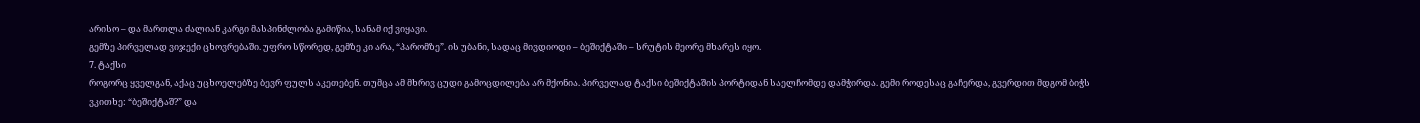არისო – და მართლა ძალიან კარგი მასპინძლობა გამიწია, სანამ იქ ვიყავი.
გემზე პირველად ვიჯექი ცხოვრებაში. უფრო სწორედ, გემზე კი არა, “პარომზე”. ის უბანი, სადაც მივდიოდი – ბეშიქტაში – სრუტის მეორე მხარეს იყო.
7. ტაქსი
როგორც ყველგან, აქაც უცხოელებზე ბევრ ფულს აკეთებენ. თუმცა ამ მხრივ ცუდი გამოცდილება არ მქონია. პირველად ტაქსი ბეშიქტაშის პორტიდან საელჩომდე დამჭირდა. გემი როდესაც გაჩერდა, გვერდით მდგომ ბიჭს ვკითხე: “ბეშიქტაშ?” და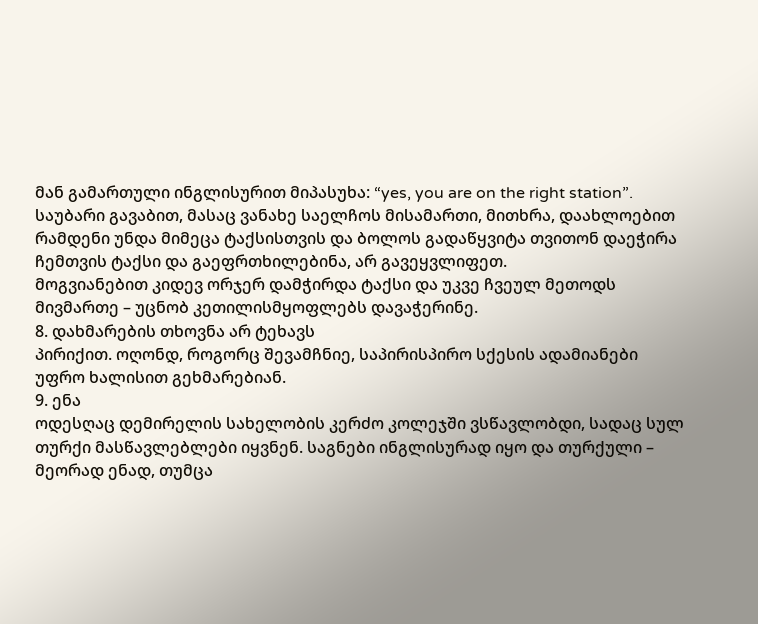მან გამართული ინგლისურით მიპასუხა: “yes, you are on the right station”. საუბარი გავაბით, მასაც ვანახე საელჩოს მისამართი, მითხრა, დაახლოებით რამდენი უნდა მიმეცა ტაქსისთვის და ბოლოს გადაწყვიტა თვითონ დაეჭირა ჩემთვის ტაქსი და გაეფრთხილებინა, არ გავეყვლიფეთ.
მოგვიანებით კიდევ ორჯერ დამჭირდა ტაქსი და უკვე ჩვეულ მეთოდს მივმართე – უცნობ კეთილისმყოფლებს დავაჭერინე.
8. დახმარების თხოვნა არ ტეხავს
პირიქით. ოღონდ, როგორც შევამჩნიე, საპირისპირო სქესის ადამიანები უფრო ხალისით გეხმარებიან.
9. ენა
ოდესღაც დემირელის სახელობის კერძო კოლეჯში ვსწავლობდი, სადაც სულ თურქი მასწავლებლები იყვნენ. საგნები ინგლისურად იყო და თურქული – მეორად ენად, თუმცა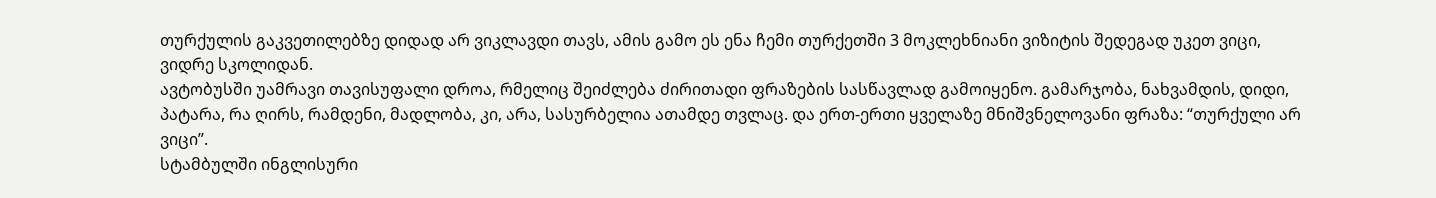თურქულის გაკვეთილებზე დიდად არ ვიკლავდი თავს, ამის გამო ეს ენა ჩემი თურქეთში 3 მოკლეხნიანი ვიზიტის შედეგად უკეთ ვიცი, ვიდრე სკოლიდან.
ავტობუსში უამრავი თავისუფალი დროა, რმელიც შეიძლება ძირითადი ფრაზების სასწავლად გამოიყენო. გამარჯობა, ნახვამდის, დიდი, პატარა, რა ღირს, რამდენი, მადლობა, კი, არა, სასურბელია ათამდე თვლაც. და ერთ-ერთი ყველაზე მნიშვნელოვანი ფრაზა: “თურქული არ ვიცი”.
სტამბულში ინგლისური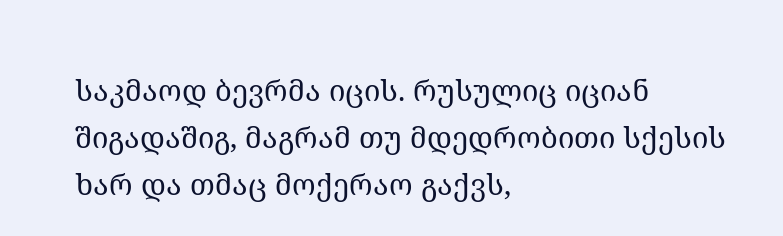საკმაოდ ბევრმა იცის. რუსულიც იციან შიგადაშიგ, მაგრამ თუ მდედრობითი სქესის ხარ და თმაც მოქერაო გაქვს,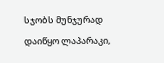სჯობს მუნჯურად დაიწყო ლაპარაკი,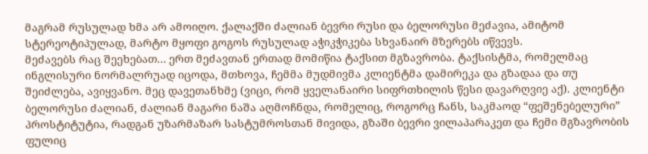მაგრამ რუსულად ხმა არ ამოიღო. ქალაქში ძალიან ბევრი რუსი და ბელორუსი მეძავია, ამიტომ სტერეოტიპულად, მარტო მყოფი გოგოს რუსულად აჭიკჭიკება სხვანაირ მზერებს იწვევს.
მეძავებს რაც შეეხებათ… ერთ მეძავთან ერთად მომიწია ტაქსით მგზავრობა. ტაქსისტმა, რომელმაც ინგლისური ნორმალრუად იცოდა, მთხოვა, ჩემმა მუდმივმა კლიენტმა დამირეკა და გზადაა და თუ შეიძლება, ავიყვანო. მეც დავეთანხმე (ვიცი, რომ ყველანაირი სიფრთხილის წესი დავარღვიე აქ). კლიენტი ბელორუსი ძალიან, ძალიან მაგარი ნაშა აღმოჩნდა, რომელიც, როგორც ჩანს, საკმაოდ “ფეშენებელური” პროსტიტუტია, რადგან უზარმაზარ სასტუმროსთან მივიდა, გზაში ბევრი ვილაპარაკეთ და ჩემი მგზავრობის ფულიც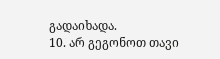გადაიხადა.
10. არ გეგონოთ თავი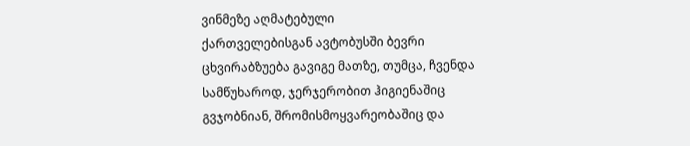ვინმეზე აღმატებული
ქართველებისგან ავტობუსში ბევრი ცხვირაბზუება გავიგე მათზე, თუმცა, ჩვენდა სამწუხაროდ, ჯერჯერობით ჰიგიენაშიც გვჯობნიან, შრომისმოყვარეობაშიც და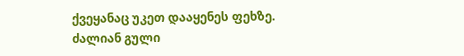ქვეყანაც უკეთ დააყენეს ფეხზე.
ძალიან გული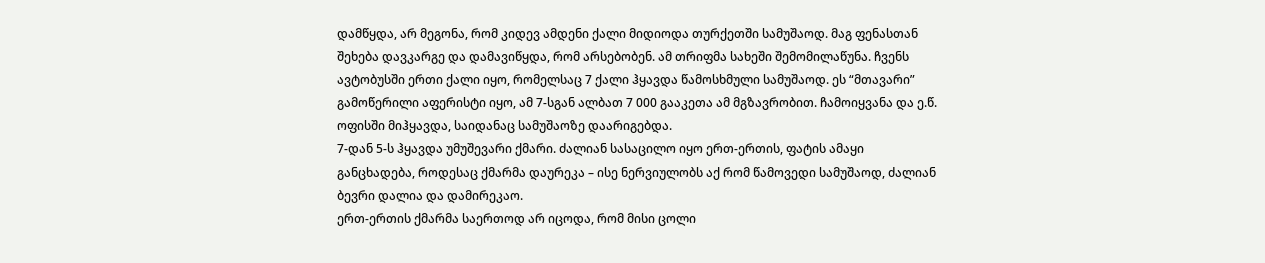დამწყდა, არ მეგონა, რომ კიდევ ამდენი ქალი მიდიოდა თურქეთში სამუშაოდ. მაგ ფენასთან შეხება დავკარგე და დამავიწყდა, რომ არსებობენ. ამ თრიფმა სახეში შემომილაწუნა. ჩვენს ავტობუსში ერთი ქალი იყო, რომელსაც 7 ქალი ჰყავდა წამოსხმული სამუშაოდ. ეს “მთავარი” გამოწერილი აფერისტი იყო, ამ 7-სგან ალბათ 7 000 გააკეთა ამ მგზავრობით. ჩამოიყვანა და ე.წ. ოფისში მიჰყავდა, საიდანაც სამუშაოზე დაარიგებდა.
7-დან 5-ს ჰყავდა უმუშევარი ქმარი. ძალიან სასაცილო იყო ერთ-ერთის, ფატის ამაყი განცხადება, როდესაც ქმარმა დაურეკა – ისე ნერვიულობს აქ რომ წამოვედი სამუშაოდ, ძალიან ბევრი დალია და დამირეკაო.
ერთ-ერთის ქმარმა საერთოდ არ იცოდა, რომ მისი ცოლი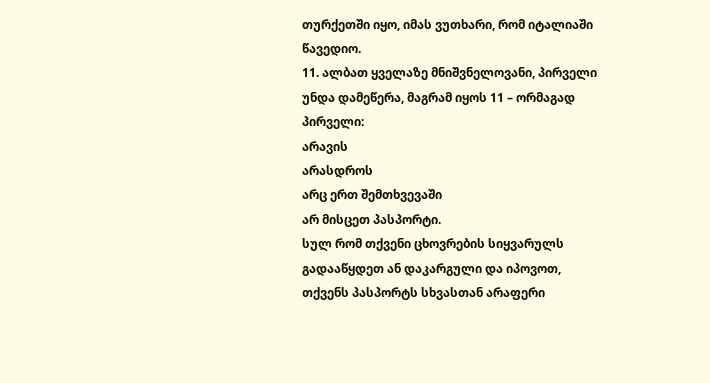თურქეთში იყო, იმას ვუთხარი, რომ იტალიაში წავედიო.
11. ალბათ ყველაზე მნიშვნელოვანი, პირველი უნდა დამეწერა, მაგრამ იყოს 11 – ორმაგად პირველი:
არავის
არასდროს
არც ერთ შემთხვევაში
არ მისცეთ პასპორტი.
სულ რომ თქვენი ცხოვრების სიყვარულს გადააწყდეთ ან დაკარგული და იპოვოთ, თქვენს პასპორტს სხვასთან არაფერი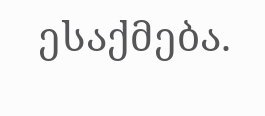ესაქმება.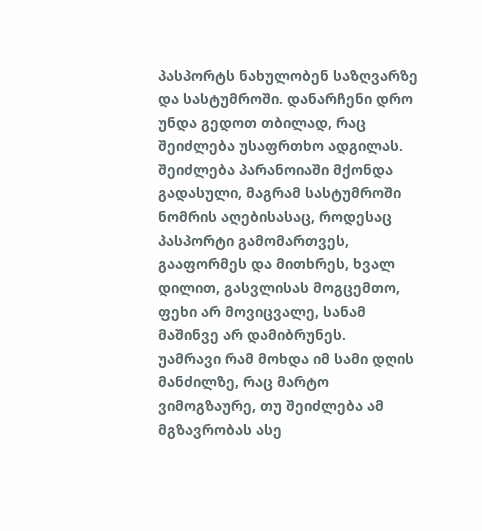პასპორტს ნახულობენ საზღვარზე და სასტუმროში. დანარჩენი დრო უნდა გედოთ თბილად, რაც შეიძლება უსაფრთხო ადგილას.
შეიძლება პარანოიაში მქონდა გადასული, მაგრამ სასტუმროში ნომრის აღებისასაც, როდესაც პასპორტი გამომართვეს, გააფორმეს და მითხრეს, ხვალ დილით, გასვლისას მოგცემთო, ფეხი არ მოვიცვალე, სანამ მაშინვე არ დამიბრუნეს.
უამრავი რამ მოხდა იმ სამი დღის მანძილზე, რაც მარტო ვიმოგზაურე, თუ შეიძლება ამ მგზავრობას ასე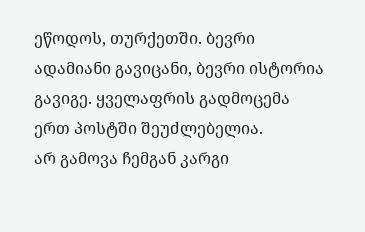ეწოდოს, თურქეთში. ბევრი ადამიანი გავიცანი, ბევრი ისტორია გავიგე. ყველაფრის გადმოცემა ერთ პოსტში შეუძლებელია.
არ გამოვა ჩემგან კარგი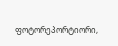ფოტორეპორტიორი,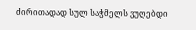ძირითადად სულ საჭმელს ვუღებდი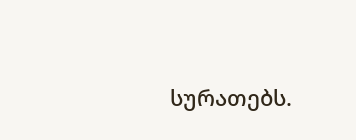სურათებს.